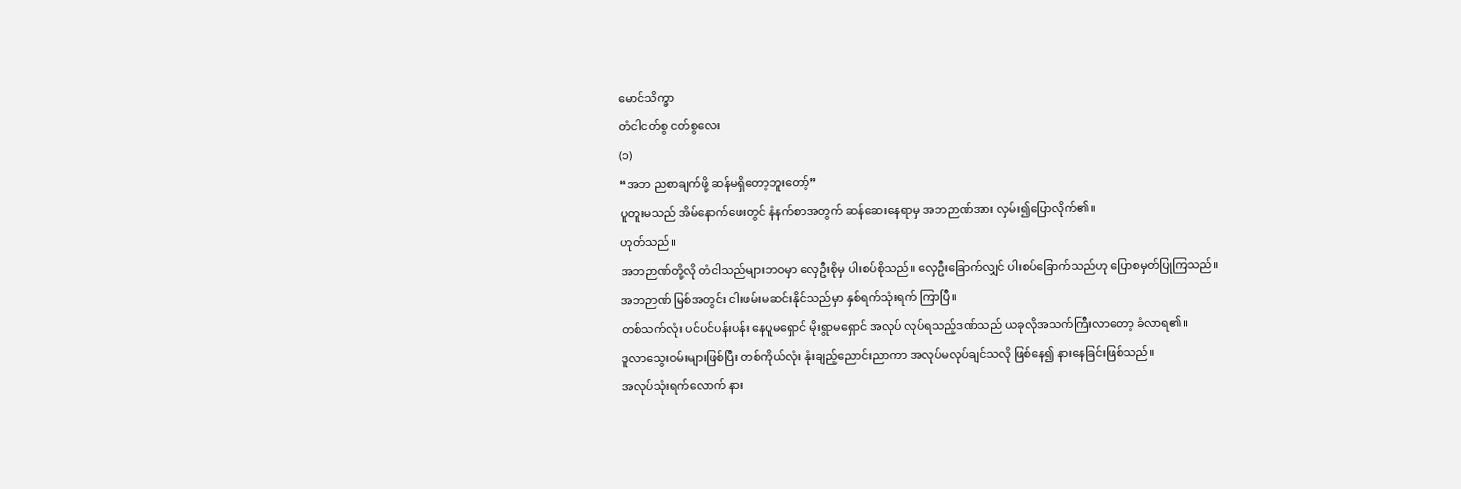မောင်သိက္ခာ
တံငါငတ်စွ ငတ်စွလေး
(၁)
“အဘ ညစာချက်ဖို့ ဆန်မရှိတော့ဘူးတော့်”
ပူတူးမသည် အိမ်နောက်ဖေးတွင် နံနက်စာအတွက် ဆန်ဆေးနေရာမှ အဘဉာဏ်အား လှမ်း၍ပြောလိုက်၏။
ဟုတ်သည်။
အဘဉာဏ်တို့လို တံငါသည်များဘဝမှာ လှေဦးစိုမှ ပါးစပ်စိုသည်။ လှေဦးခြောက်လျှင် ပါးစပ်ခြောက်သည်ဟု ပြောစမှတ်ပြုကြသည်။
အဘဉာဏ် မြစ်အတွင်း ငါးဖမ်းမဆင်းနိုင်သည်မှာ နှစ်ရက်သုံးရက် ကြာပြီ။
တစ်သက်လုံး ပင်ပင်ပန်းပန်း နေပူမရှောင် မိုးရွာမရှောင် အလုပ် လုပ်ရသည့်ဒဏ်သည် ယခုလိုအသက်ကြီးလာတော့ ခံလာရ၏။
ဒူလာသွေးဝမ်းများဖြစ်ပြီး တစ်ကိုယ်လုံး နုံးချည့်ညောင်းညာကာ အလုပ်မလုပ်ချင်သလို ဖြစ်နေ၍ နားနေခြင်းဖြစ်သည်။
အလုပ်သုံးရက်လောက် နား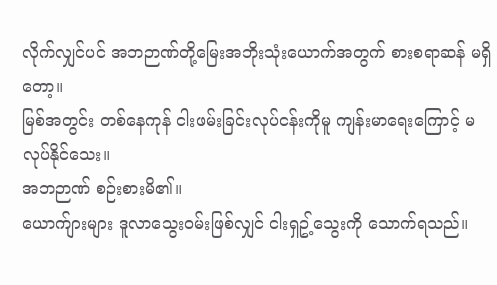လိုက်လျှင်ပင် အဘဉာဏ်တို့မြေးအဘိုးသုံးယောက်အတွက် စားစရာဆန် မရှိတော့။
မြစ်အတွင်း တစ်နေကုန် ငါးဖမ်းခြင်းလုပ်ငန်းကိုမူ ကျန်းမာရေးကြောင့် မလုပ်နိုင်သေး။
အဘဉာဏ် စဉ်းစားမိ၏။
ယောက်ျားများ ဒူလာသွေးဝမ်းဖြစ်လျှင် ငါးရှဥ့်သွေးကို သောက်ရသည်။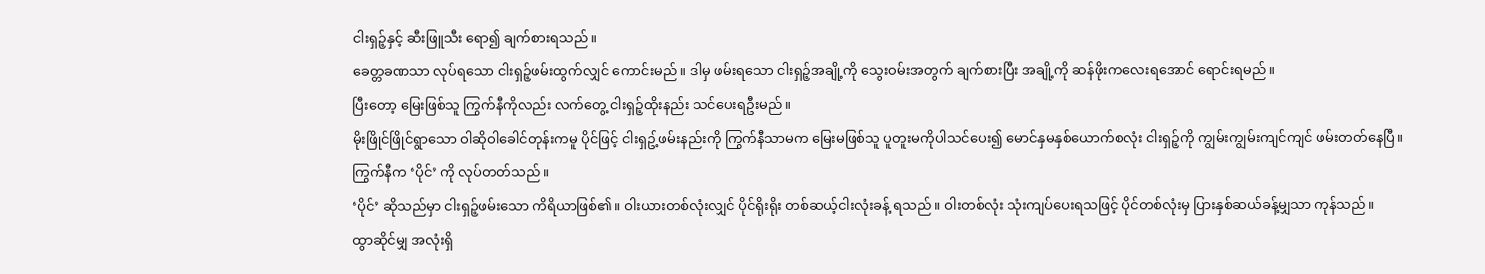ငါးရှဉ့်နှင့် ဆီးဖြူသီး ရော၍ ချက်စားရသည်။
ခေတ္တခဏသာ လုပ်ရသော ငါးရှဉ့်ဖမ်းထွက်လျှင် ကောင်းမည်။ ဒါမှ ဖမ်းရသော ငါးရှဉ့်အချို့ကို သွေးဝမ်းအတွက် ချက်စားပြီး အချို့ကို ဆန်ဖိုးကလေးရအောင် ရောင်းရမည်။
ပြီးတော့ မြေးဖြစ်သူ ကြွက်နီကိုလည်း လက်တွေ့ ငါးရှဉ့်ထိုးနည်း သင်ပေးရဦးမည်။
မိုးဖြိုင်ဖြိုင်ရွာသော ဝါဆိုဝါခေါင်တုန်းကမူ ပိုင်ဖြင့် ငါးရှဥ့်ဖမ်းနည်းကို ကြွက်နီသာမက မြေးမဖြစ်သူ ပူတူးမကိုပါသင်ပေး၍ မောင်နှမနှစ်ယောက်စလုံး ငါးရှဉ့်ကို ကျွမ်းကျွမ်းကျင်ကျင် ဖမ်းတတ်နေပြီ။
ကြွက်နီက ‘ပိုင်’ ကို လုပ်တတ်သည်။
‘ပိုင်’ ဆိုသည်မှာ ငါးရှဉ့်ဖမ်းသော ကိရိယာဖြစ်၏။ ဝါးယားတစ်လုံးလျှင် ပိုင်ရိုးရိုး တစ်ဆယ့်ငါးလုံးခန့် ရသည်။ ဝါးတစ်လုံး သုံးကျပ်ပေးရသဖြင့် ပိုင်တစ်လုံးမှ ပြားနှစ်ဆယ်ခန့်မျှသာ ကုန်သည်။
ထွာဆိုင်မျှ အလုံးရှိ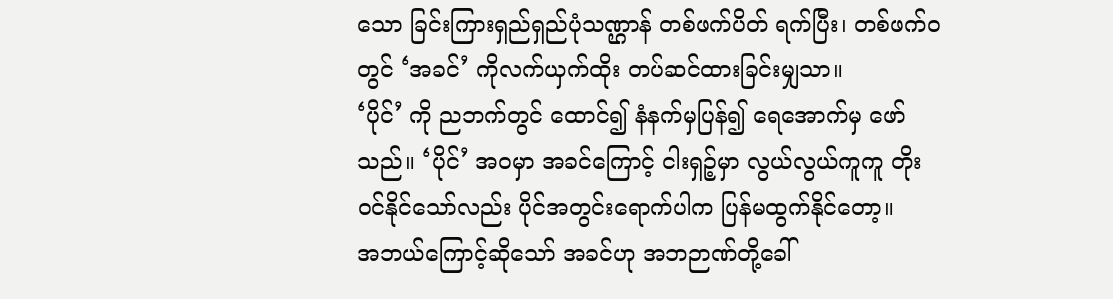သော ခြင်းကြားရှည်ရှည်ပုံသဏ္ဌာန် တစ်ဖက်ပိတ် ရက်ပြီး၊ တစ်ဖက်ဝတွင် ‘အခင်’ ကိုလက်ယှက်ထိုး တပ်ဆင်ထားခြင်းမျှသာ။
‘ပိုင်’ ကို ညဘက်တွင် ထောင်၍ နံနက်မှပြန်၍ ရေအောက်မှ ဖော်သည်။ ‘ပိုင်’ အဝမှာ အခင်ကြောင့် ငါးရှဉ့်မှာ လွယ်လွယ်ကူကူ တိုးဝင်နိုင်သော်လည်း ပိုင်အတွင်းရောက်ပါက ပြန်မထွက်နိုင်တော့။
အဘယ်ကြောင့်ဆိုသော် အခင်ဟု အဘဉာဏ်တို့ခေါ်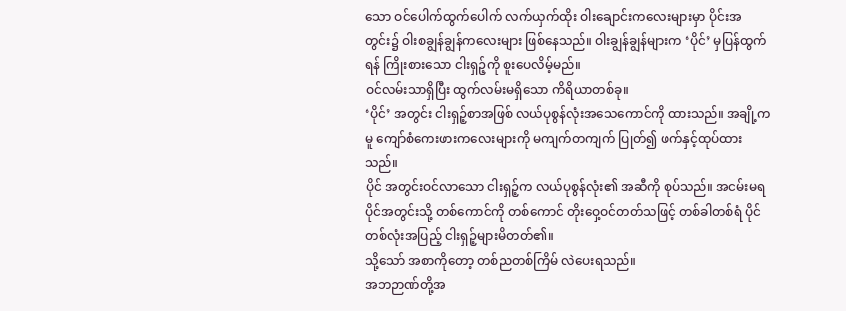သော ဝင်ပေါက်ထွက်ပေါက် လက်ယှက်ထိုး ဝါးချောင်းကလေးများမှာ ပိုင်းအတွင်း၌ ဝါးစချွန်ချွန်ကလေးများ ဖြစ်နေသည်။ ဝါးချွန်ချွန်များက ‘ပိုင်’ မှပြန်ထွက်ရန် ကြိုးစားသော ငါးရှဉ့်ကို စူးပေလိမ့်မည်။
ဝင်လမ်းသာရှိပြီး ထွက်လမ်းမရှိသော ကိရိယာတစ်ခု။
‘ပိုင်’ အတွင်း ငါးရှဉ့်စာအဖြစ် လယ်ပုစွန်လုံးအသေကောင်ကို ထားသည်။ အချို့ကမူ ကျော်စံကေးဖားကလေးများကို မကျက်တကျက် ပြုတ်၍ ဖက်နှင့်ထုပ်ထားသည်။
ပိုင် အတွင်းဝင်လာသော ငါးရှဉ့်က လယ်ပုစွန်လုံး၏ အဆီကို စုပ်သည်။ အငမ်းမရ ပိုင်အတွင်းသို့ တစ်ကောင်ကို တစ်ကောင် တိုးဝှေ့ဝင်တတ်သဖြင့် တစ်ခါတစ်ရံ ပိုင်တစ်လုံးအပြည့် ငါးရှဉ့်များမိတတ်၏။
သို့သော် အစာကိုတော့ တစ်ညတစ်ကြိမ် လဲပေးရသည်။
အဘဉာဏ်တို့အ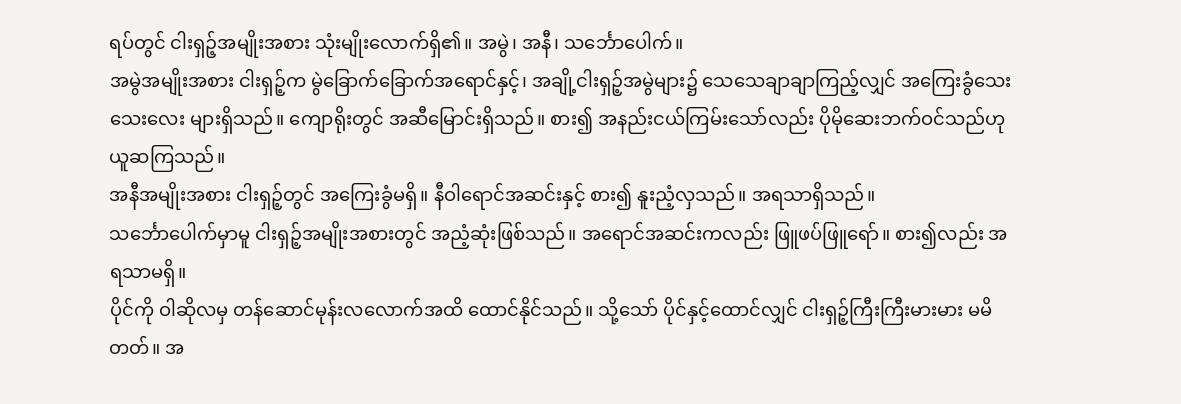ရပ်တွင် ငါးရှဉ့်အမျိုးအစား သုံးမျိုးလောက်ရှိ၏။ အမွဲ၊ အနီ၊ သင်္ဘောပေါက်။
အမွဲအမျိုးအစား ငါးရှဉ့်က မွဲခြောက်ခြောက်အရောင်နှင့်၊ အချို့ငါးရှဉ့်အမွဲများ၌ သေသေချာချာကြည့်လျှင် အကြေးခွံသေးသေးလေး များရှိသည်။ ကျောရိုးတွင် အဆီမြောင်းရှိသည်။ စား၍ အနည်းငယ်ကြမ်းသော်လည်း ပိုမိုဆေးဘက်ဝင်သည်ဟု ယူဆကြသည်။
အနီအမျိုးအစား ငါးရှဉ့်တွင် အကြေးခွံမရှိ။ နီဝါရောင်အဆင်းနှင့် စား၍ နူးညံ့လှသည်။ အရသာရှိသည်။
သင်္ဘောပေါက်မှာမူ ငါးရှဉ့်အမျိုးအစားတွင် အညံ့ဆုံးဖြစ်သည်။ အရောင်အဆင်းကလည်း ဖြူဖပ်ဖြူရော်။ စား၍လည်း အရသာမရှိ။
ပိုင်ကို ဝါဆိုလမှ တန်ဆောင်မုန်းလလောက်အထိ ထောင်နိုင်သည်။ သို့သော် ပိုင်နှင့်ထောင်လျှင် ငါးရှဉ့်ကြီးကြီးမားမား မမိတတ်။ အ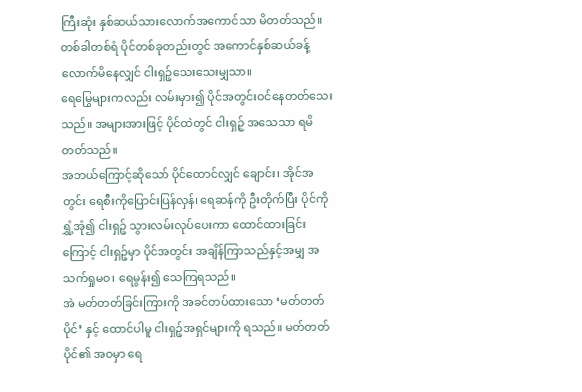ကြီးဆုံး နှစ်ဆယ်သားလောက်အကောင်သာ မိတတ်သည်။
တစ်ခါတစ်ရံ ပိုင်တစ်ခုတည်းတွင် အကောင်နှစ်ဆယ်ခန့်လောက်မိနေလျှင် ငါးရှဉ့်သေးသေးမျှသာ။
ရေမြွေများကလည်း လမ်းမှား၍ ပိုင်အတွင်းဝင်နေတတ်သေးသည်။ အများအားဖြင့် ပိုင်ထဲတွင် ငါးရှဉ့် အသေသာ ရမိတတ်သည်။
အဘယ်ကြောင့်ဆိုသော် ပိုင်ထောင်လျှင် ချောင်း၊ အိုင်အတွင်း ရေစီးကိုပြောင်းပြန်လှန်၊ ရေဆန်ကို ဦးတိုက်ပြီး ပိုင်ကိုရွှံ့အုံ၍ ငါးရှဉ့် သွားလမ်းလုပ်ပေးကာ ထောင်ထားခြင်းကြောင့် ငါးရှဉ့်မှာ ပိုင်အတွင်း အချိန်ကြာသည်နှင့်အမျှ အသက်ရှုမဝ၊ ရေမွန်း၍ သေကြရသည်။
အဲ မတ်တတ်ခြင်းကြားကို အခင်တပ်ထားသော ‘မတ်တတ်ပိုင်’ နှင့် ထောင်ပါမူ ငါးရှဉ့်အရှင်များကို ရသည်။ မတ်တတ်ပိုင်၏ အဝမှာ ရေ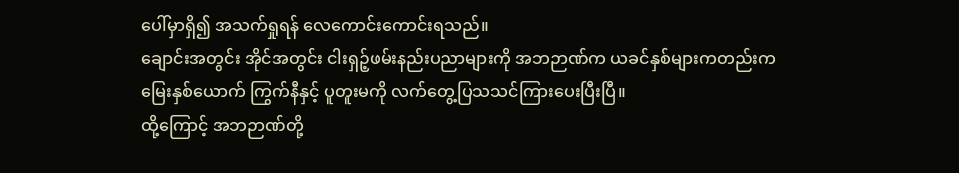ပေါ်မှာရှိ၍ အသက်ရှုရန် လေကောင်းကောင်းရသည်။
ချောင်းအတွင်း အိုင်အတွင်း ငါးရှဉ့်ဖမ်းနည်းပညာများကို အဘဉာဏ်က ယခင်နှစ်များကတည်းက မြေးနှစ်ယောက် ကြွက်နီနှင့် ပူတူးမကို လက်တွေ့ပြသသင်ကြားပေးပြီးပြီ။
ထို့ကြောင့် အဘဉာဏ်တို့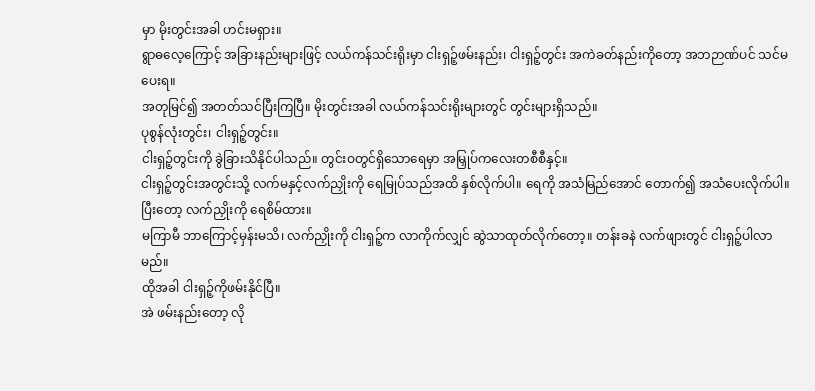မှာ မိုးတွင်းအခါ ဟင်းမရှား။
ရွာဓလေ့ကြောင့် အခြားနည်းများဖြင့် လယ်ကန်သင်းရိုးမှာ ငါးရှဉ့်ဖမ်းနည်း၊ ငါးရှဉ့်တွင်း အကဲခတ်နည်းကိုတော့ အဘဉာဏ်ပင် သင်မပေးရ။
အတုမြင်၍ အတတ်သင်ပြီးကြပြီ။ မိုးတွင်းအခါ လယ်ကန်သင်းရိုးများတွင် တွင်းများရှိသည်။
ပုစွန်လုံးတွင်း၊ ငါးရှဉ့်တွင်း။
ငါးရှဉ့်တွင်းကို ခွဲခြားသိနိုင်ပါသည်။ တွင်းဝတွင်ရှိသောရေမှာ အမြှုပ်ကလေးတစီစီနှင့်။
ငါးရှဉ့်တွင်းအတွင်းသို့ လက်မနှင့်လက်ညှိုးကို ရေမြုပ်သည်အထိ နှစ်လိုက်ပါ။ ရေကို အသံမြည်အောင် တောက်၍ အသံပေးလိုက်ပါ။ ပြီးတော့ လက်ညှိုးကို ရေစိမ်ထား။
မကြာမီ ဘာကြောင့်မှန်းမသိ၊ လက်ညှိုးကို ငါးရှဉ့်က လာကိုက်လျှင် ဆွဲသာထုတ်လိုက်တော့။ တန်းခနဲ လက်ဖျားတွင် ငါးရှဉ့်ပါလာမည်။
ထိုအခါ ငါးရှဉ့်ကိုဖမ်းနိုင်ပြီ။
အဲ ဖမ်းနည်းတော့ လို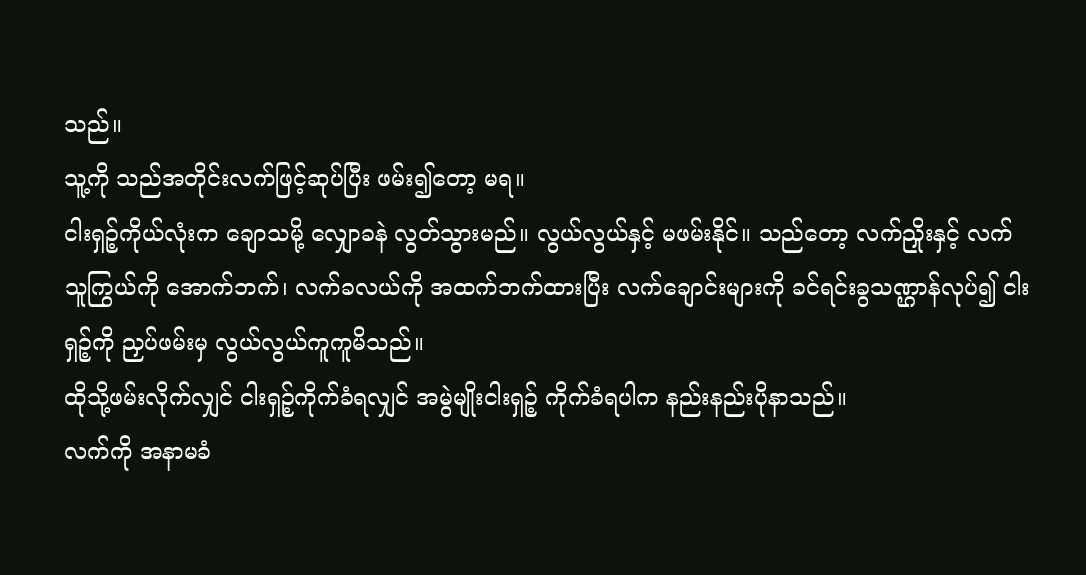သည်။
သူ့ကို သည်အတိုင်းလက်ဖြင့်ဆုပ်ပြီး ဖမ်း၍တော့ မရ။
ငါးရှဉ့်ကိုယ်လုံးက ချောသမို့ လျှောခနဲ လွတ်သွားမည်။ လွယ်လွယ်နှင့် မဖမ်းနိုင်။ သည်တော့ လက်ညှိုးနှင့် လက်သူကြွယ်ကို အောက်ဘက်၊ လက်ခလယ်ကို အထက်ဘက်ထားပြီး လက်ချောင်းများကို ခင်ရင်းခွသဏ္ဌာန်လုပ်၍ ငါးရှဉ့်ကို ညှပ်ဖမ်းမှ လွယ်လွယ်ကူကူမိသည်။
ထိုသို့ဖမ်းလိုက်လျှင် ငါးရှဉ့်ကိုက်ခံရလျှင် အမွဲမျိုးငါးရှဉ့် ကိုက်ခံရပါက နည်းနည်းပိုနာသည်။
လက်ကို အနာမခံ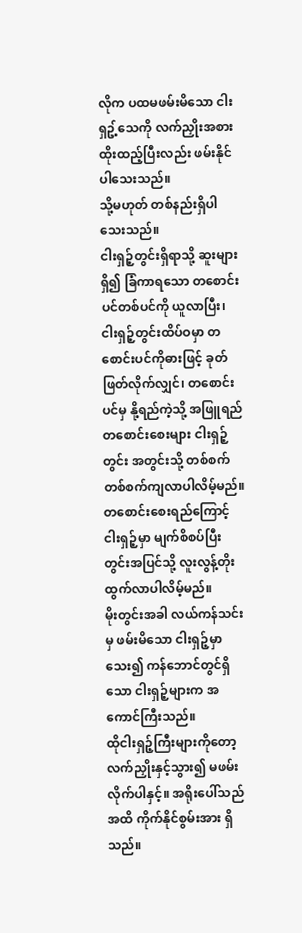လိုက ပထမဖမ်းမိသော ငါးရှဥ့်သေကို လက်ညှိုးအစား ထိုးထည့်ပြီးလည်း ဖမ်းနိုင်ပါသေးသည်။
သို့မဟုတ် တစ်နည်းရှိပါသေးသည်။
ငါးရှဉ့်တွင်းရှိရာသို့ ဆူးများရှိ၍ ခြံကာရသော တစောင်းပင်တစ်ပင်ကို ယူလာပြီး၊ ငါးရှဉ့်တွင်းထိပ်ဝမှာ တစောင်းပင်ကိုဓားဖြင့် ခုတ်ဖြတ်လိုက်လျှင်၊ တစောင်းပင်မှ နို့ရည်ကဲ့သို့ အဖြူရည်တစောင်းစေးများ ငါးရှဉ့်တွင်း အတွင်းသို့ တစ်စက်တစ်စက်ကျလာပါလိမ့်မည်။
တစောင်းစေးရည်ကြောင့် ငါးရှဉ့်မှာ မျက်စိစပ်ပြီး တွင်းအပြင်သို့ လူးလွန့်တိုးထွက်လာပါလိမ့်မည်။
မိုးတွင်းအခါ လယ်ကန်သင်းမှ ဖမ်းမိသော ငါးရှဉ့်မှာသေး၍ ကန်ဘောင်တွင်ရှိသော ငါးရှဉ့်များက အကောင်ကြီးသည်။
ထိုငါးရှဉ့်ကြီးများကိုတော့ လက်ညှိုးနှင့်သွား၍ မဖမ်းလိုက်ပါနှင့်။ အရိုးပေါ်သည်အထိ ကိုက်နိုင်စွမ်းအား ရှိသည်။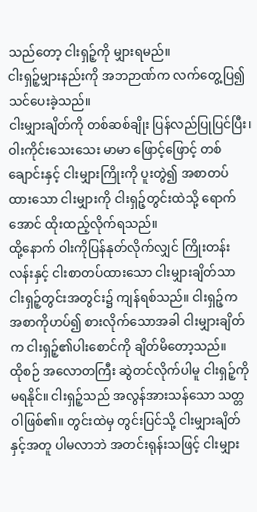သည်တော့ ငါးရှဉ့်ကို မျှားရမည်။
ငါးရှဉ့်မျှားနည်းကို အဘဉာဏ်က လက်တွေ့ပြ၍ သင်ပေးခဲ့သည်။
ငါးမျှားချိတ်ကို တစ်ဆစ်ချိုး ပြန်လည်ပြုပြင်ပြီး၊ ဝါးကိုင်းသေးသေး မာမာ ဖြောင့်ဖြောင့် တစ်ချောင်းနှင့် ငါးမျှားကြိုးကို ပူးတွဲ၍ အစာတပ်ထားသော ငါးမျှားကို ငါးရှဉ့်တွင်းထဲသို့ ရောက်အောင် ထိုးထည့်လိုက်ရသည်။
ထို့နောက် ဝါးကိုပြန်နုတ်လိုက်လျှင် ကြိုးတန်းလန်းနှင့် ငါးစာတပ်ထားသော ငါးမျှားချိတ်သာ ငါးရှဉ့်တွင်းအတွင်း၌ ကျန်ရစ်သည်။ ငါးရှဉ့်က အစာကိုဟပ်၍ စားလိုက်သောအခါ ငါးမျှားချိတ်က ငါးရှဉ့်၏ပါးစောင်ကို ချိတ်မိတော့သည်။
ထိုစဉ် အလောတကြီး ဆွဲတင်လိုက်ပါမူ ငါးရှဉ့်ကို မရနိုင်။ ငါးရှဉ့်သည် အလွန်အားသန်သော သတ္တဝါဖြစ်၏။ တွင်းထဲမှ တွင်းပြင်သို့ ငါးမျှားချိတ်နှင့်အတူ ပါမလာဘဲ အတင်းရုန်းသဖြင့် ငါးမျှား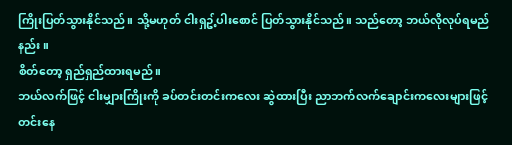ကြိုးပြတ်သွားနိုင်သည်။ သို့မဟုတ် ငါးရှဥ့်ပါးစောင် ပြတ်သွားနိုင်သည်။ သည်တော့ ဘယ်လိုလုပ်ရမည်နည်း။
စိတ်တော့ ရှည်ရှည်ထားရမည်။
ဘယ်လက်ဖြင့် ငါးမျှားကြိုးကို ခပ်တင်းတင်းကလေး ဆွဲထားပြီး ညာဘက်လက်ချောင်းကလေးများဖြင့် တင်းနေ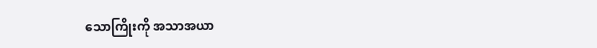သောကြိုးကို အသာအယာ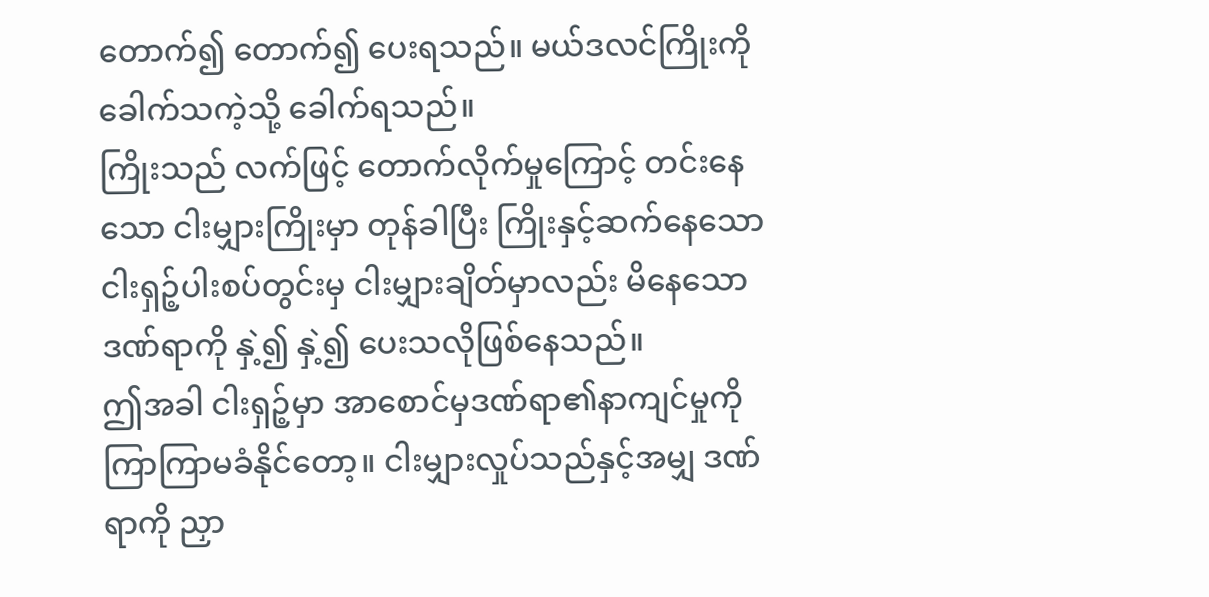တောက်၍ တောက်၍ ပေးရသည်။ မယ်ဒလင်ကြိုးကို ခေါက်သကဲ့သို့ ခေါက်ရသည်။
ကြိုးသည် လက်ဖြင့် တောက်လိုက်မှုကြောင့် တင်းနေသော ငါးမျှားကြိုးမှာ တုန်ခါပြီး ကြိုးနှင့်ဆက်နေသော ငါးရှဉ့်ပါးစပ်တွင်းမှ ငါးမျှားချိတ်မှာလည်း မိနေသောဒဏ်ရာကို နှဲ့၍ နှဲ့၍ ပေးသလိုဖြစ်နေသည်။
ဤအခါ ငါးရှဉ့်မှာ အာစောင်မှဒဏ်ရာ၏နာကျင်မှုကို ကြာကြာမခံနိုင်တော့။ ငါးမျှားလှုပ်သည်နှင့်အမျှ ဒဏ်ရာကို ညှာ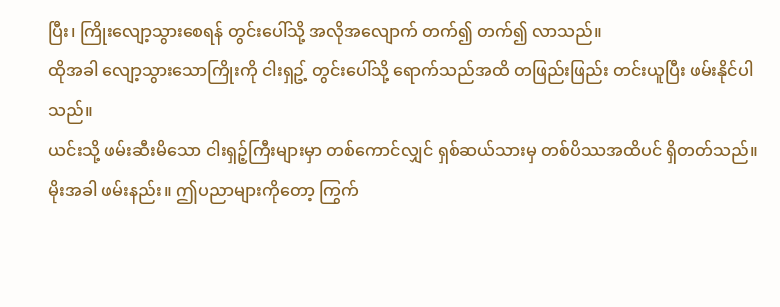ပြီး၊ ကြိုးလျော့သွားစေရန် တွင်းပေါ်သို့ အလိုအလျောက် တက်၍ တက်၍ လာသည်။
ထိုအခါ လျော့သွားသောကြိုးကို ငါးရှဥ့် တွင်းပေါ်သို့ ရောက်သည်အထိ တဖြည်းဖြည်း တင်းယူပြီး ဖမ်းနိုင်ပါသည်။
ယင်းသို့ ဖမ်းဆီးမိသော ငါးရှဉ့်ကြီးများမှာ တစ်ကောင်လျှင် ရှစ်ဆယ်သားမှ တစ်ပိဿအထိပင် ရှိတတ်သည်။
မိုးအခါ ဖမ်းနည်း။ ဤပညာများကိုတော့ ကြွက်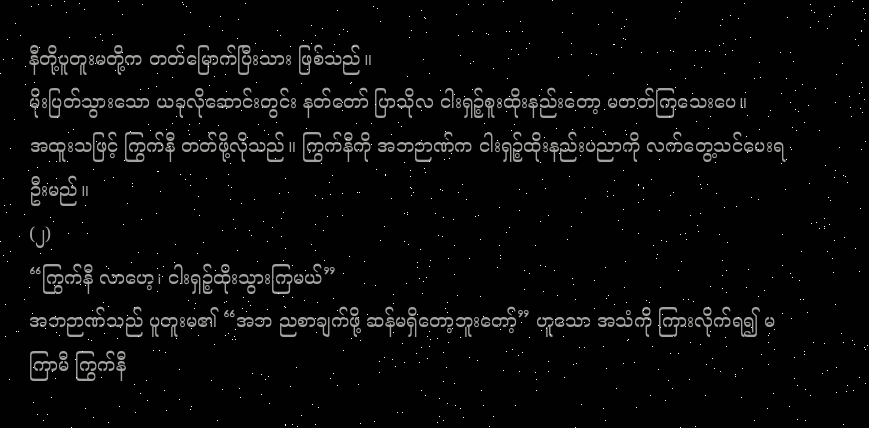နီတို့ပူတူးမတို့က တတ်မြောက်ပြီးသား ဖြစ်သည်။
မိုးပြတ်သွားသော ယခုလိုဆောင်းတွင်း နတ်တော် ပြာသိုလ ငါးရှဉ့်စူးထိုးနည်းတော့ မတတ်ကြသေးပေ။
အထူးသဖြင့် ကြွက်နီ တတ်ဖို့လိုသည်။ ကြွက်နီကို အဘဉာဏ်က ငါးရှဉ့်ထိုးနည်းပညာကို လက်တွေ့သင်ပေးရဦးမည်။
(၂)
“ကြွက်နီ လာဟေ့၊ ငါးရှဉ့်ထိုးသွားကြမယ်”
အဘဉာဏ်သည် ပူတူးမ၏ “အဘ ညစာချက်ဖို့ ဆန်မရှိတော့ဘူးတော့်” ဟူသော အသံကို ကြားလိုက်ရ၍ မကြာမီ ကြွက်နီ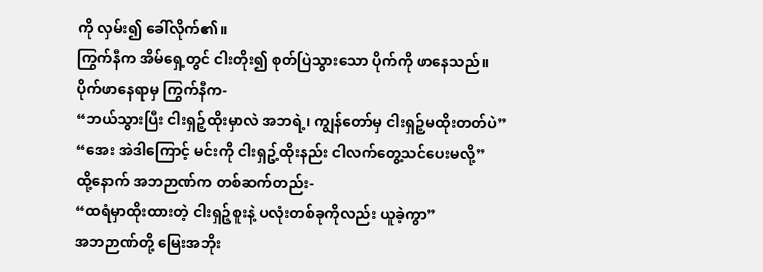ကို လှမ်း၍ ခေါ်လိုက်၏။
ကြွက်နီက အိမ်ရှေ့တွင် ငါးတိုး၍ စုတ်ပြဲသွားသော ပိုက်ကို ဖာနေသည်။
ပိုက်ဖာနေရာမှ ကြွက်နီက-
“ဘယ်သွားပြီး ငါးရှဉ့်ထိုးမှာလဲ အဘရဲ့၊ ကျွန်တော်မှ ငါးရှဉ့်မထိုးတတ်ပဲ”
“အေး အဲဒါကြောင့် မင်းကို ငါးရှဥ့်ထိုးနည်း ငါလက်တွေ့သင်ပေးမလို့”
ထို့နောက် အဘဉာဏ်က တစ်ဆက်တည်း-
“ထရံမှာထိုးထားတဲ့ ငါးရှဉ့်စူးနဲ့ ပလုံးတစ်ခုကိုလည်း ယူခဲ့ကွာ”
အဘဉာဏ်တို့ မြေးအဘိုး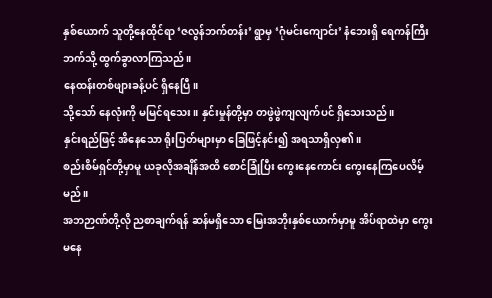နှစ်ယောက် သူတို့နေထိုင်ရာ ‘ဇလွန်ဘက်တန်း’ ရွာမှ ‘ဂုံမင်းကျောင်း’ နံဘေးရှိ ရေကန်ကြီးဘက်သို့ ထွက်ခွာလာကြသည်။
နေထန်းတစ်ဖျားခန့်ပင် ရှိနေပြီ။
သို့သော် နေလုံးကို မမြင်ရသေး။ နှင်းမှုန်တို့မှာ တဖွဲဖွဲကျလျက်ပင် ရှိသေးသည်။
နှင်းရည်ဖြင့် အိနေသော ရိုးပြတ်များမှာ ခြေဖြင့်နင်း၍ အရသာရှိလှ၏။
စည်းစိမ်ရှင်တို့မှာမူ ယခုလိုအချိန်အထိ စောင်ခြုံပြီး ကွေးနေကောင်း ကွေးနေကြပေလိမ့်မည်။
အဘဉာဏ်တို့လို ညစာချက်ရန် ဆန်မရှိသော မြေးအဘိုးနှစ်ယောက်မှာမူ အိပ်ရာထဲမှာ ကွေးမနေ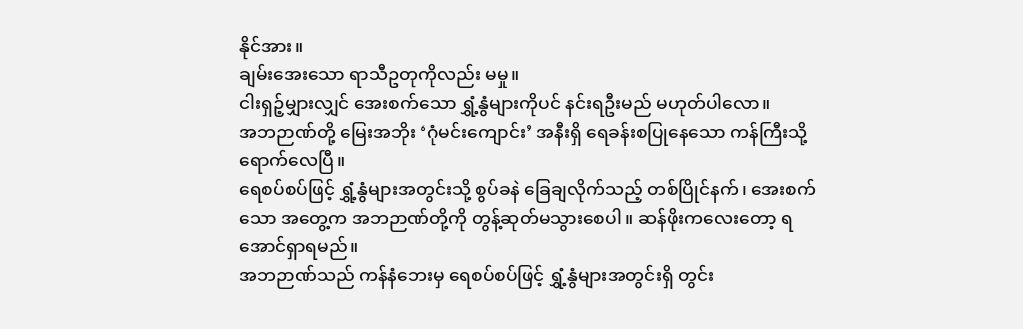နိုင်အား။
ချမ်းအေးသော ရာသီဥတုကိုလည်း မမှု။
ငါးရှဉ့်မျှားလျှင် အေးစက်သော ရွှံ့နွံများကိုပင် နင်းရဦးမည် မဟုတ်ပါလော။
အဘဉာဏ်တို့ မြေးအဘိုး ‘ဂုံမင်းကျောင်း’ အနီးရှိ ရေခန်းစပြုနေသော ကန်ကြီးသို့ ရောက်လေပြီ။
ရေစပ်စပ်ဖြင့် ရွှံ့နွံများအတွင်းသို့ စွပ်ခနဲ ခြေချလိုက်သည့် တစ်ပြိုင်နက်၊ အေးစက်သော အတွေ့က အဘဉာဏ်တို့ကို တွန့်ဆုတ်မသွားစေပါ။ ဆန်ဖိုးကလေးတော့ ရအောင်ရှာရမည်။
အဘဉာဏ်သည် ကန်နံဘေးမှ ရေစပ်စပ်ဖြင့် ရွှံ့နွံများအတွင်းရှိ တွင်း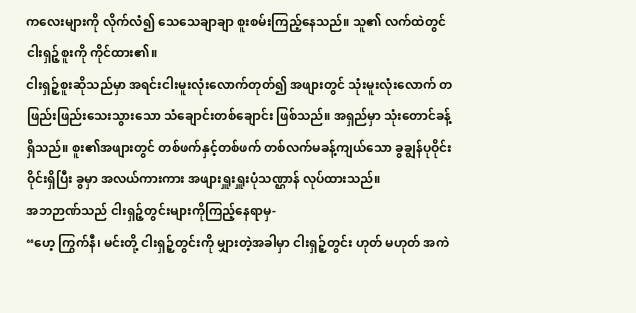ကလေးများကို လိုက်လံ၍ သေသေချာချာ စူးစမ်းကြည့်နေသည်။ သူ၏ လက်ထဲတွင် ငါးရှဉ့်စူးကို ကိုင်ထား၏။
ငါးရှဉ့်စူးဆိုသည်မှာ အရင်းငါးမူးလုံးလောက်တုတ်၍ အဖျားတွင် သုံးမူးလုံးလောက် တဖြည်းဖြည်းသေးသွားသော သံချောင်းတစ်ချောင်း ဖြစ်သည်။ အရှည်မှာ သုံးတောင်ခန့်ရှိသည်။ စူး၏အဖျားတွင် တစ်ဖက်နှင့်တစ်ဖက် တစ်လက်မခန့်ကျယ်သော ခွချွန်ပုဝိုင်းဝိုင်းရှိပြီး ခွမှာ အလယ်ကားကား အဖျားရှူးရှူးပုံသဏ္ဌာန် လုပ်ထားသည်။
အဘဉာဏ်သည် ငါးရှဉ့်တွင်းများကိုကြည့်နေရာမှ-
“ဟေ့ ကြွက်နီ၊ မင်းတို့ ငါးရှဉ့်တွင်းကို မျှားတဲ့အခါမှာ ငါးရှဉ့်တွင်း ဟုတ် မဟုတ် အကဲ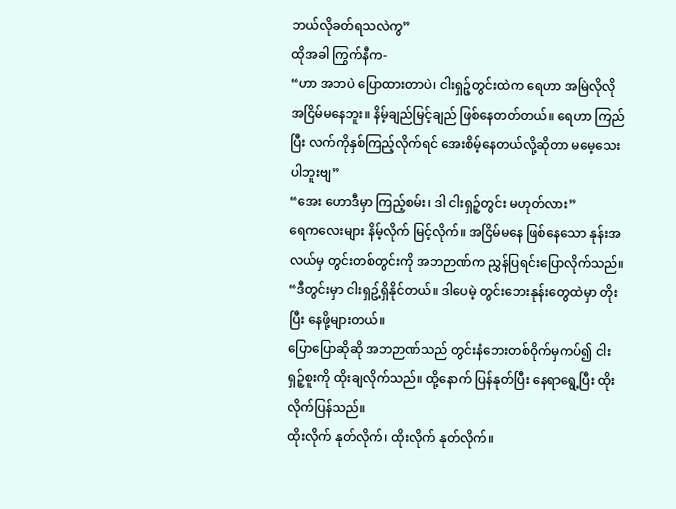ဘယ်လိုခတ်ရသလဲကွ”
ထိုအခါ ကြွက်နီက-
“ဟာ အဘပဲ ပြောထားတာပဲ၊ ငါးရှဉ့်တွင်းထဲက ရေဟာ အမြဲလိုလို အငြိမ်မနေဘူး။ နိမ့်ချည်မြင့်ချည် ဖြစ်နေတတ်တယ်။ ရေဟာ ကြည်ပြီး လက်ကိုနှစ်ကြည့်လိုက်ရင် အေးစိမ့်နေတယ်လို့ဆိုတာ မမေ့သေးပါဘူးဗျ”
“အေး ဟောဒီမှာ ကြည့်စမ်း၊ ဒါ ငါးရှဉ့်တွင်း မဟုတ်လား”
ရေကလေးများ နိမ့်လိုက် မြင့်လိုက်။ အငြိမ်မနေ ဖြစ်နေသော နုန်းအလယ်မှ တွင်းတစ်တွင်းကို အဘဉာဏ်က ညွှန်ပြရင်းပြောလိုက်သည်။
“ဒီတွင်းမှာ ငါးရှဥ့်ရှိနိုင်တယ်။ ဒါပေမဲ့ တွင်းဘေးနုန်းတွေထဲမှာ တိုးပြီး နေဖို့များတယ်။
ပြောပြောဆိုဆို အဘဉာဏ်သည် တွင်းနံဘေးတစ်ဝိုက်မှကပ်၍ ငါးရှဉ့်စူးကို ထိုးချလိုက်သည်။ ထို့နောက် ပြန်နုတ်ပြီး နေရာရွေ့ပြီး ထိုးလိုက်ပြန်သည်။
ထိုးလိုက် နုတ်လိုက်၊ ထိုးလိုက် နုတ်လိုက်။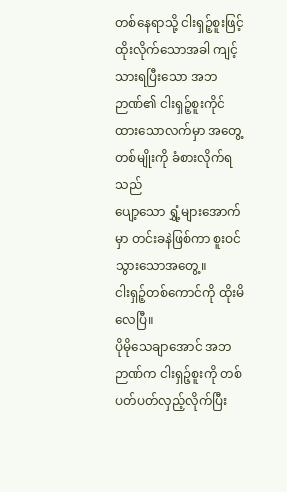တစ်နေရာသို့ ငါးရှဉ့်စူးဖြင့် ထိုးလိုက်သောအခါ ကျင့်သားရပြီးသော အဘဉာဏ်၏ ငါးရှဉ့်စူးကိုင်ထားသောလက်မှာ အတွေ့တစ်မျိုးကို ခံစားလိုက်ရသည်
ပျော့သော ရွှံ့များအောက်မှာ တင်းခနဲဖြစ်ကာ စူးဝင်သွားသောအတွေ့။
ငါးရှဉ့်တစ်ကောင်ကို ထိုးမိလေပြီ။
ပိုမိုသေချာအောင် အဘဉာဏ်က ငါးရှဉ့်စူးကို တစ်ပတ်ပတ်လှည့်လိုက်ပြီး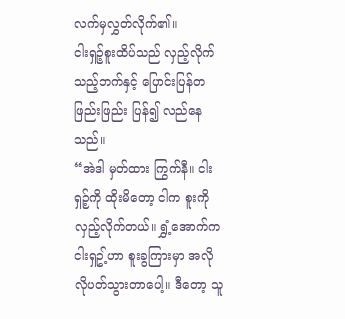လက်မှလွှတ်လိုက်၏။
ငါးရှဉ့်စူးထိပ်သည် လှည့်လိုက်သည့်ဘက်နှင့် ပြောင်းပြန်တဖြည်းဖြည်း ပြန်၍ လည်နေသည်။
“အဲဒါ မှတ်ထား ကြွက်နီ။ ငါးရှဉ့်ကို ထိုးမိတော့ ငါက စူးကို လှည့်လိုက်တယ်။ ရွှံ့အောက်က ငါးရှဥ့်ဟာ စူးခွကြားမှာ အလိုလိုပတ်သွားတာပေါ့။ ဒီတော့ သူ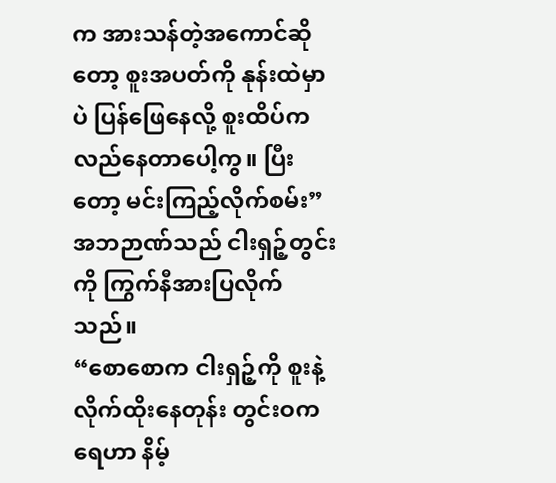က အားသန်တဲ့အကောင်ဆိုတော့ စူးအပတ်ကို နုန်းထဲမှာပဲ ပြန်ဖြေနေလို့ စူးထိပ်က လည်နေတာပေါ့ကွ။ ပြီးတော့ မင်းကြည့်လိုက်စမ်း”
အဘဉာဏ်သည် ငါးရှဉ့်တွင်းကို ကြွက်နီအားပြလိုက်သည်။
“စောစောက ငါးရှဉ့်ကို စူးနဲ့လိုက်ထိုးနေတုန်း တွင်းဝကရေဟာ နိမ့်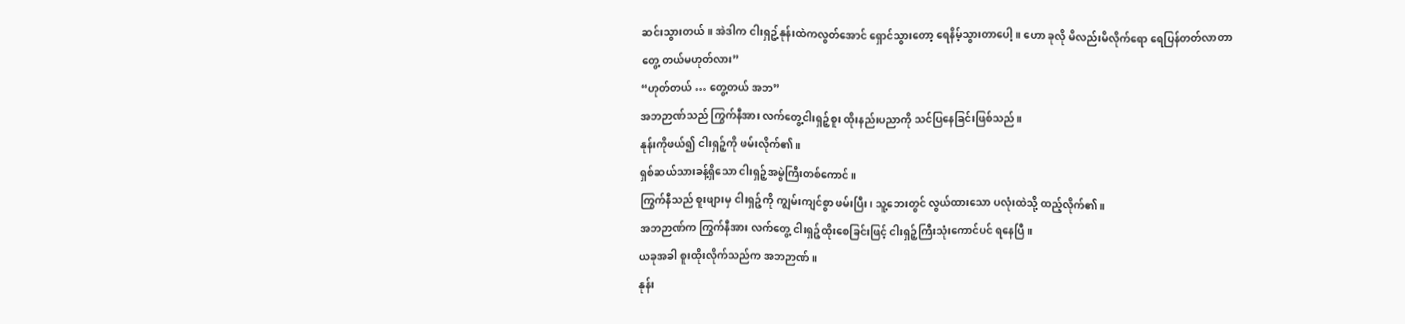ဆင်းသွားတယ်။ အဲဒါက ငါးရှဥ့်နုန်းထဲကလွတ်အောင် ရှောင်သွားတော့ ရေနိမ့်သွားတာပေါ့။ ဟော ခုလို မိလည်းမိလိုက်ရော ရေပြန်တတ်လာတာ တွေ့ တယ်မဟုတ်လား”
“ဟုတ်တယ် … တွေ့တယ် အဘ”
အဘဉာဏ်သည် ကြွက်နီအား လက်တွေ့ငါးရှဉ့်စူး ထိုးနည်းပညာကို သင်ပြနေခြင်းဖြစ်သည်။
နုန်းကိုဖယ်၍ ငါးရှဉ့်ကို ဖမ်းလိုက်၏။
ရှစ်ဆယ်သားခန့်ရှိသော ငါးရှဉ့်အမွဲကြီးတစ်ကောင်။
ကြွက်နီသည် စူးဖျားမှ ငါးရှဉ့်ကို ကျွမ်းကျင်စွာ ဖမ်းပြီး၊ သူ့ဘေးတွင် လွယ်ထားသော ပလုံးထဲသို့ ထည့်လိုက်၏။
အဘဉာဏ်က ကြွက်နီအား လက်တွေ့ ငါးရှဉ့်ထိုးစေခြင်းဖြင့် ငါးရှဉ့်ကြီးသုံးကောင်ပင် ရနေပြီ။
ယခုအခါ စူးထိုးလိုက်သည်က အဘဉာဏ်။
နုန်း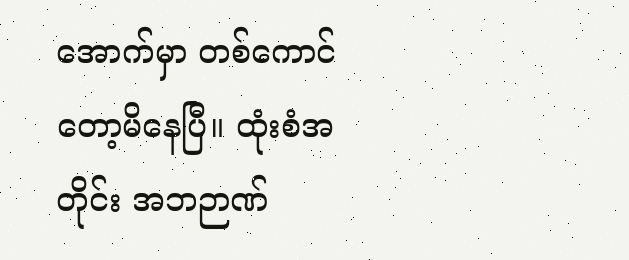အောက်မှာ တစ်ကောင်တော့မိနေပြီ။ ထုံးစံအတိုင်း အဘဉာဏ်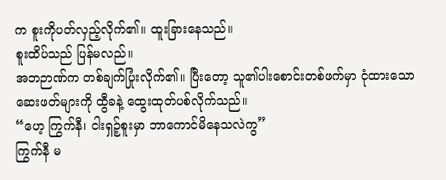က စူးကိုပတ်လှည့်လိုက်၏။ ထူးခြားနေသည်။
စူးထိပ်သည် ပြန်မလည်။
အဘဉာဏ်က တစ်ချက်ပြုံးလိုက်၏။ ပြီးတော့ သူ၏ပါးစောင်းတစ်ဖက်မှာ ငုံထားသော ဆေးဖတ်များကို ထွီခနဲ့ ထွေးထုတ်ပစ်လိုက်သည်။
“ဟေ့ ကြွက်နီ၊ ငါးရှဉ့်စူးမှာ ဘာကောင်မိနေသလဲကွ”
ကြွက်နီ မ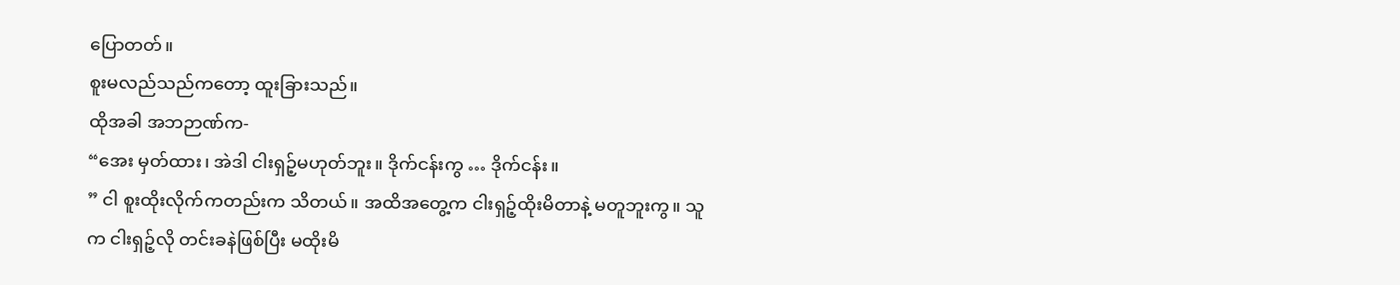ပြောတတ်။
စူးမလည်သည်ကတော့ ထူးခြားသည်။
ထိုအခါ အဘဉာဏ်က-
“အေး မှတ်ထား၊ အဲဒါ ငါးရှဉ့်မဟုတ်ဘူး။ ဒိုက်ငန်းကွ … ဒိုက်ငန်း။
” ငါ စူးထိုးလိုက်ကတည်းက သိတယ်။ အထိအတွေ့က ငါးရှဉ့်ထိုးမိတာနဲ့ မတူဘူးကွ။ သူက ငါးရှဉ့်လို တင်းခနဲဖြစ်ပြီး မထိုးမိ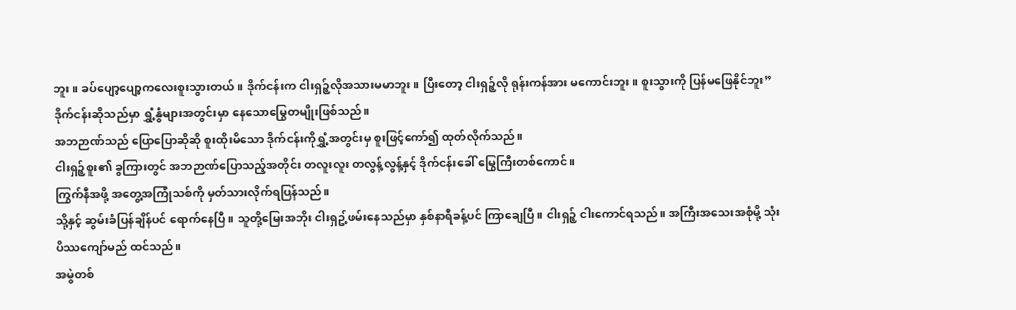ဘူး။ ခပ်ပျော့ပျော့ကလေးစူးသွားတယ်။ ဒိုက်ငန်းက ငါးရှဉ့်လိုအသားမမာဘူး။ ပြီးတော့ ငါးရှဉ့်လို ရုန်းကန်အား မကောင်းဘူး။ စူးသွားကို ပြန်မဖြေနိုင်ဘူး”
ဒိုက်ငန်းဆိုသည်မှာ ရွှံ့နွံများအတွင်းမှာ နေသောမြွေတမျိုးဖြစ်သည်။
အဘဉာဏ်သည် ပြောပြောဆိုဆို စူးထိုးမိသော ဒိုက်ငန်းကိုရွှံ့အတွင်းမှ စူးဖြင့်ကော်၍ ထုတ်လိုက်သည်။
ငါးရှဉ့်စူး၏ ခွကြားတွင် အဘဉာဏ်ပြောသည့်အတိုင်း တလူးလူး တလွန့်လွန့်နှင့် ဒိုက်ငန်းခေါ် မြွေကြီးတစ်ကောင်။
ကြွက်နီအဖို့ အတွေ့အကြုံသစ်ကို မှတ်သားလိုက်ရပြန်သည်။
သို့နှင့် ဆွမ်းခံပြန်ချိန်ပင် ရောက်နေပြီ။ သူတို့မြေးအဘိုး ငါးရှဥ့်ဖမ်းနေသည်မှာ နှစ်နာရီခန့်ပင် ကြာချေပြီ။ ငါးရှဉ့် ငါးကောင်ရသည်။ အကြီးအသေးအစုံမို့ သုံးပိဿကျော်မည် ထင်သည်။
အမွဲတစ်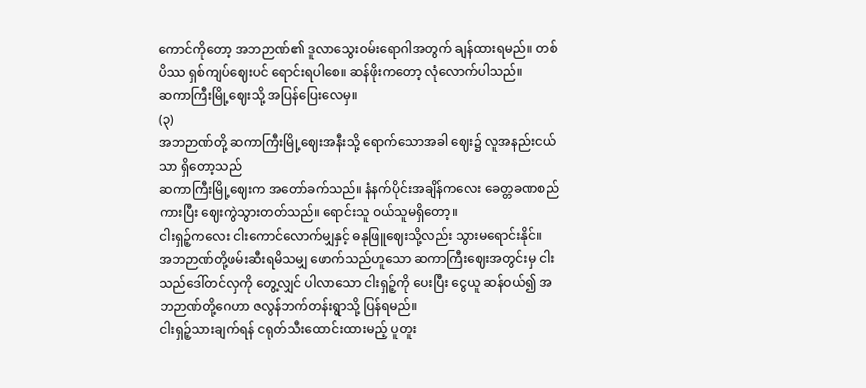ကောင်ကိုတော့ အဘဉာဏ်၏ ဒူလာသွေးဝမ်းရောဂါအတွက် ချန်ထားရမည်။ တစ်ပိဿ ရှစ်ကျပ်ဈေးပင် ရောင်းရပါစေ။ ဆန်ဖိုးကတော့ လုံလောက်ပါသည်။
ဆကာကြီးမြို့ဈေးသို့ အပြန်ပြေးလေမှ။
(၃)
အဘဉာဏ်တို့ ဆကာကြီးမြို့ဈေးအနီးသို့ ရောက်သောအခါ ဈေး၌ လူအနည်းငယ်သာ ရှိတော့သည်
ဆကာကြီးမြို့ဈေးက အတော်ခက်သည်။ နံနက်ပိုင်းအချိန်ကလေး ခေတ္တခဏစည်ကားပြီး ဈေးကွဲသွားတတ်သည်။ ရောင်းသူ ဝယ်သူမရှိတော့။
ငါးရှဉ့်ကလေး ငါးကောင်လောက်မျှနှင့် ဓနုဖြူဈေးသို့လည်း သွားမရောင်းနိုင်။
အဘဉာဏ်တို့ဖမ်းဆီးရမိသမျှ ဖောက်သည်ဟူသော ဆကာကြီးဈေးအတွင်းမှ ငါးသည်ဒေါ်တင်လှကို တွေ့လျှင် ပါလာသော ငါးရှဉ့်ကို ပေးပြီး ငွေယူ ဆန်ဝယ်၍ အဘဉာဏ်တို့ဂေဟာ ဇလွန်ဘက်တန်းရွာသို့ ပြန်ရမည်။
ငါးရှဉ့်သားချက်ရန် ငရုတ်သီးထောင်းထားမည့် ပူတူး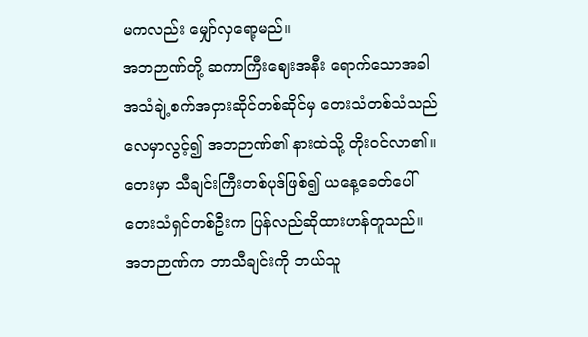မကလည်း မျှော်လှရော့မည်။
အဘဉာဏ်တို့ ဆကာကြီးဈေးအနီး ရောက်သောအခါ အသံချဲ့စက်အငှားဆိုင်တစ်ဆိုင်မှ တေးသံတစ်သံသည် လေမှာလွင့်၍ အဘဉာဏ်၏ နားထဲသို့ တိုးဝင်လာ၏။
တေးမှာ သီချင်းကြီးတစ်ပုဒ်ဖြစ်၍ ယနေ့ခေတ်ပေါ် တေးသံရှင်တစ်ဦးက ပြန်လည်ဆိုထားဟန်တူသည်။
အဘဉာဏ်က ဘာသီချင်းကို ဘယ်သူ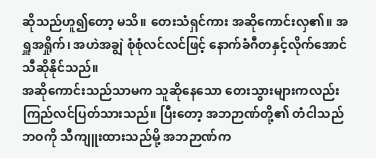ဆိုသည်ဟူ၍တော့ မသိ။ တေးသံရှင်ကား အဆိုကောင်းလှ၏။ အရှူအရှိုက်၊ အဟဲအချွဲ စုံစုံလင်လင်ဖြင့် နောက်ခံဂီတနှင့်လိုက်အောင် သီဆိုနိုင်သည်။
အဆိုကောင်းသည်သာမက သူဆိုနေသော တေးသွားများကလည်း ကြည်လင်ပြတ်သားသည်။ ပြီးတော့ အဘဉာဏ်တို့၏ တံငါသည်ဘဝကို သီကျူးထားသည်မို့ အဘဉာဏ်က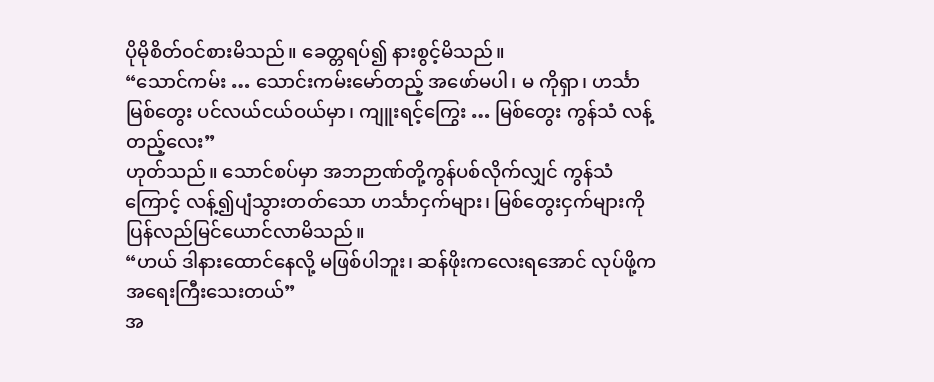ပိုမိုစိတ်ဝင်စားမိသည်။ ခေတ္တရပ်၍ နားစွင့်မိသည်။
“သောင်ကမ်း … သောင်းကမ်းမော်တည့် အဖော်မပါ၊ မ ကိုရှာ၊ ဟင်္သာမြစ်တွေး ပင်လယ်ငယ်ဝယ်မှာ၊ ကျူးရင့်ကြွေး … မြစ်တွေး ကွန်သံ လန့်တည့်လေး”
ဟုတ်သည်။ သောင်စပ်မှာ အဘဉာဏ်တို့ကွန်ပစ်လိုက်လျှင် ကွန်သံကြောင့် လန့်၍ပျံသွားတတ်သော ဟင်္သာငှက်များ၊ မြစ်တွေးငှက်များကို ပြန်လည်မြင်ယောင်လာမိသည်။
“ဟယ် ဒါနားထောင်နေလို့ မဖြစ်ပါဘူး၊ ဆန်ဖိုးကလေးရအောင် လုပ်ဖို့က အရေးကြီးသေးတယ်”
အ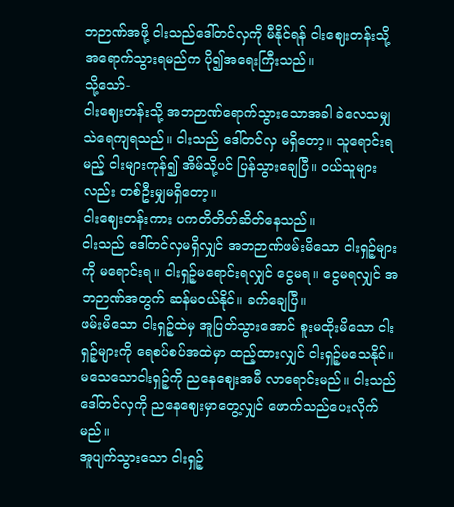ဘဉာဏ်အဖို့ ငါးသည်ဒေါ်တင်လှကို မီနိုင်ရန် ငါးဈေးတန်းသို့ အရောက်သွားရမည်က ပို၍အရေးကြီးသည်။
သို့သော်-
ငါးဈေးတန်းသို့ အဘဉာဏ်ရောက်သွားသောအခါ ခဲလေသမျှ သဲရေကျရသည်။ ငါးသည် ဒေါ်တင်လှ မရှိတော့။ သူရောင်းရမည့် ငါးများကုန်၍ အိမ်သို့ပင် ပြန်သွားချေပြီ။ ဝယ်သူများလည်း တစ်ဦးမျှမရှိတော့။
ငါးဈေးတန်းကား ပကတိတိတ်ဆိတ်နေသည်။
ငါးသည် ဒေါ်တင်လှမရှိလျှင် အဘဉာဏ်ဖမ်းမိသော ငါးရှဉ့်များကို မရောင်းရ။ ငါးရှဉ့်မရောင်းရလျှင် ငွေမရ။ ငွေမရလျှင် အဘဉာဏ်အတွက် ဆန်မဝယ်နိုင်။ ခက်ချေပြီ။
ဖမ်းမိသော ငါးရှဉ့်ထဲမှ အူပြတ်သွားအောင် စူးမထိုးမိသော ငါးရှဉ့်များကို ရေစပ်စပ်အထဲမှာ ထည့်ထားလျှင် ငါးရှဉ့်မသေနိုင်။ မသေသောငါးရှဉ့်ကို ညနေဈေးအမီ လာရောင်းမည်။ ငါးသည် ဒေါ်တင်လှကို ညနေဈေးမှာတွေ့လျှင် ဖောက်သည်ပေးလိုက်မည်။
အူပျက်သွားသော ငါးရှဉ့်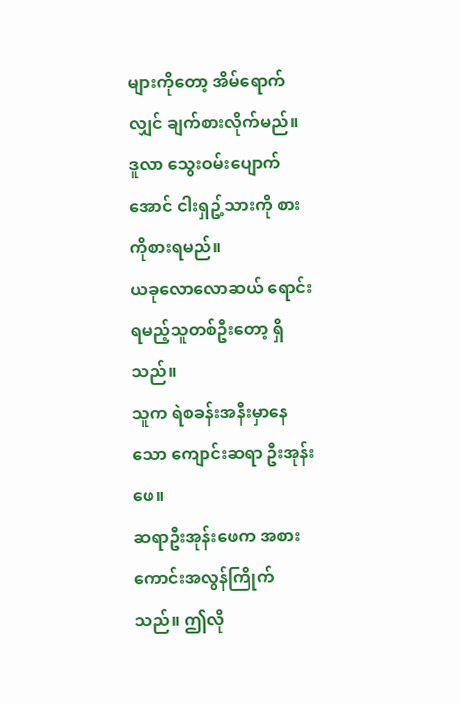များကိုတော့ အိမ်ရောက်လျှင် ချက်စားလိုက်မည်။ ဒူလာ သွေးဝမ်းပျောက်အောင် ငါးရှဥ့်သားကို စားကိုစားရမည်။
ယခုလောလောဆယ် ရောင်းရမည့်သူတစ်ဦးတော့ ရှိသည်။
သူက ရဲစခန်းအနီးမှာနေသော ကျောင်းဆရာ ဦးအုန်းဖေ။
ဆရာဦးအုန်းဖေက အစားကောင်းအလွန်ကြိုက်သည်။ ဤလို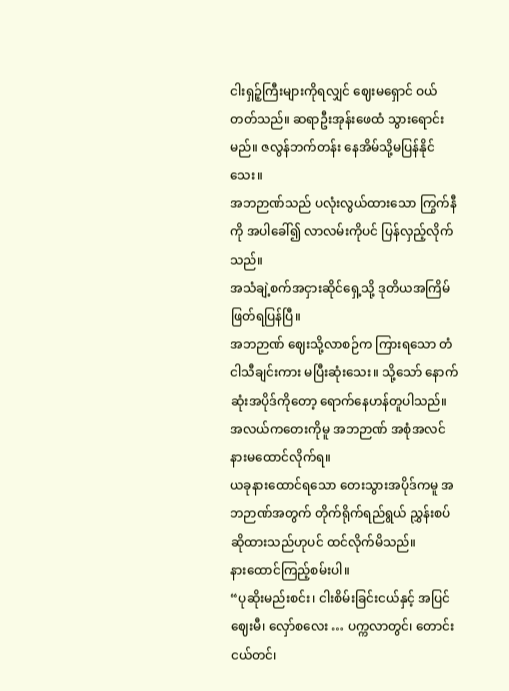ငါးရှဉ့်ကြီးများကိုရလျှင် ဈေးမရှောင် ဝယ်တတ်သည်။ ဆရာဦးအုန်းဖေထံ သွားရောင်းမည်။ ဇလွန်ဘက်တန်း နေအိမ်သို့မပြန်နိုင်သေး။
အဘဉာဏ်သည် ပလုံးလွယ်ထားသော ကြွက်နီကို အပါခေါ်၍ လာလမ်းကိုပင် ပြန်လှည့်လိုက်သည်။
အသံချဲ့စက်အငှားဆိုင်ရှေ့သို့ ဒုတိယအကြိမ်ဖြတ်ရပြန်ပြီ။
အဘဉာဏ် ဈေးသို့လာစဉ်က ကြားရသော တံငါသီချင်းကား မပြီးဆုံးသေး။ သို့သော် နောက်ဆုံးအပိုဒ်ကိုတော့ ရောက်နေဟန်တူပါသည်။
အလယ်ကတေးကိုမူ အဘဉာဏ် အစုံအလင် နားမထောင်လိုက်ရ။
ယခုနားထောင်ရသော တေးသွားအပိုဒ်ကမူ အဘဉာဏ်အတွက် တိုက်ရိုက်ရည်ရွယ် ညွှန်းစပ်ဆိုထားသည်ဟုပင် ထင်လိုက်မိသည်။
နားထောင်ကြည့်စမ်းပါ။
“ပုဆိုးမည်းစင်း၊ ငါးစိမ်းခြင်းငယ်နှင့် အပြင်ဈေးမီ၊ လှော်စလေး … ပက္ကလာတွင်၊ တောင်းငယ်တင်၊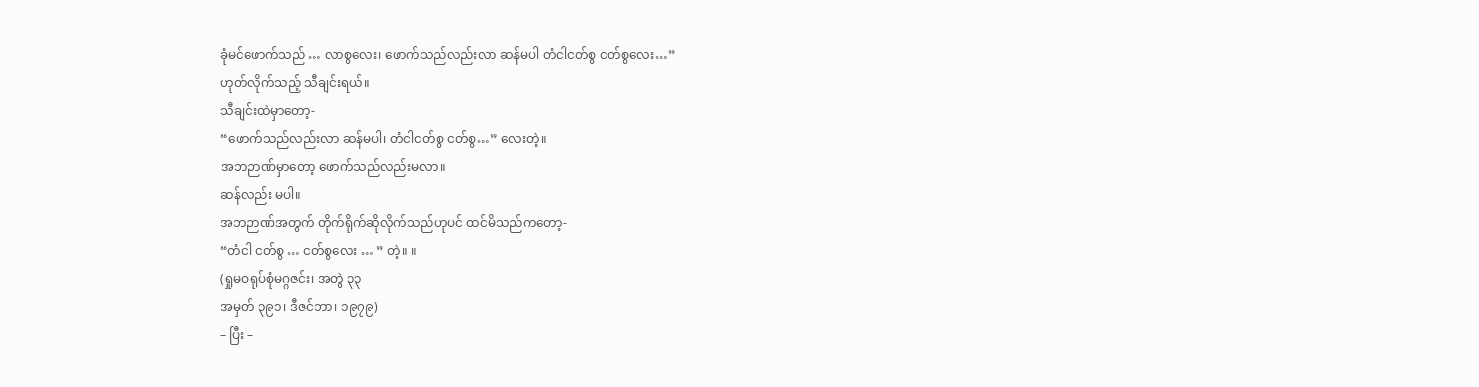ခုံမင်ဖောက်သည် … လာစွလေး၊ ဖောက်သည်လည်းလာ ဆန်မပါ တံငါငတ်စွ ငတ်စွလေး…”
ဟုတ်လိုက်သည့် သီချင်းရယ်။
သီချင်းထဲမှာတော့-
“ဖောက်သည်လည်းလာ ဆန်မပါ၊ တံငါငတ်စွ ငတ်စွ…” လေးတဲ့။
အဘဉာဏ်မှာတော့ ဖောက်သည်လည်းမလာ။
ဆန်လည်း မပါ။
အဘဉာဏ်အတွက် တိုက်ရိုက်ဆိုလိုက်သည်ဟုပင် ထင်မိသည်ကတော့-
“တံငါ ငတ်စွ … ငတ်စွလေး … ” တဲ့။ ။
(ရှုမဝရုပ်စုံမဂ္ဂဇင်း၊ အတွဲ ၃၃
အမှတ် ၃၉၁၊ ဒီဇင်ဘာ၊ ၁၉၇၉)
– ပြီး –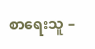စာရေးသူ –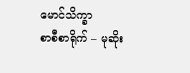မောင်သိက္ခာ
စာစီစာရိုက် – မုဆိုး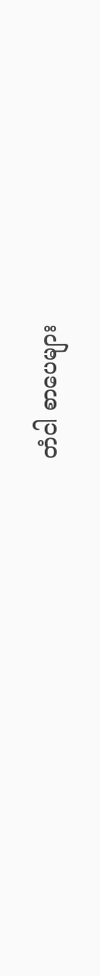တံငါ စာပေများ